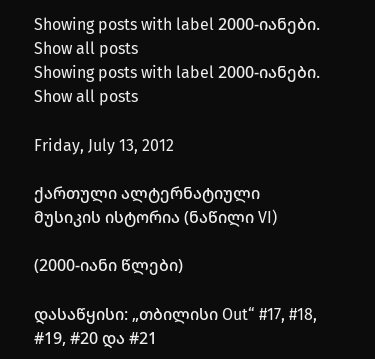Showing posts with label 2000-იანები. Show all posts
Showing posts with label 2000-იანები. Show all posts

Friday, July 13, 2012

ქართული ალტერნატიული მუსიკის ისტორია (ნაწილი VI)

(2000-იანი წლები)

დასაწყისი: „თბილისი Out“ #17, #18, #19, #20 და #21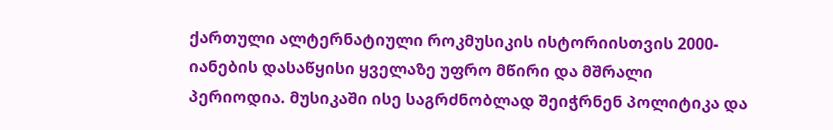ქართული ალტერნატიული როკმუსიკის ისტორიისთვის 2000-იანების დასაწყისი ყველაზე უფრო მწირი და მშრალი პერიოდია. მუსიკაში ისე საგრძნობლად შეიჭრნენ პოლიტიკა და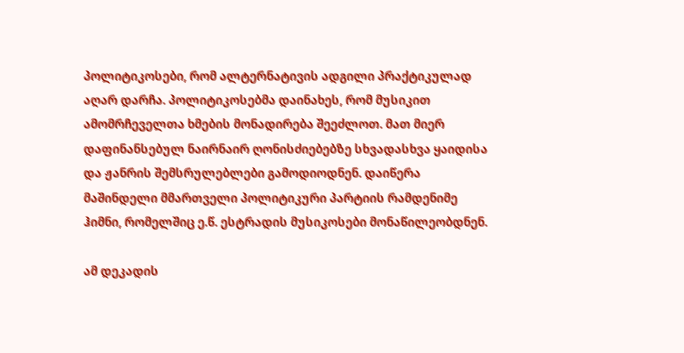პოლიტიკოსები, რომ ალტერნატივის ადგილი პრაქტიკულად აღარ დარჩა. პოლიტიკოსებმა დაინახეს, რომ მუსიკით ამომრჩეველთა ხმების მონადირება შეეძლოთ. მათ მიერ დაფინანსებულ ნაირნაირ ღონისძიებებზე სხვადასხვა ყაიდისა და ჟანრის შემსრულებლები გამოდიოდნენ. დაიწერა მაშინდელი მმართველი პოლიტიკური პარტიის რამდენიმე ჰიმნი, რომელშიც ე.წ. ესტრადის მუსიკოსები მონაწილეობდნენ.

ამ დეკადის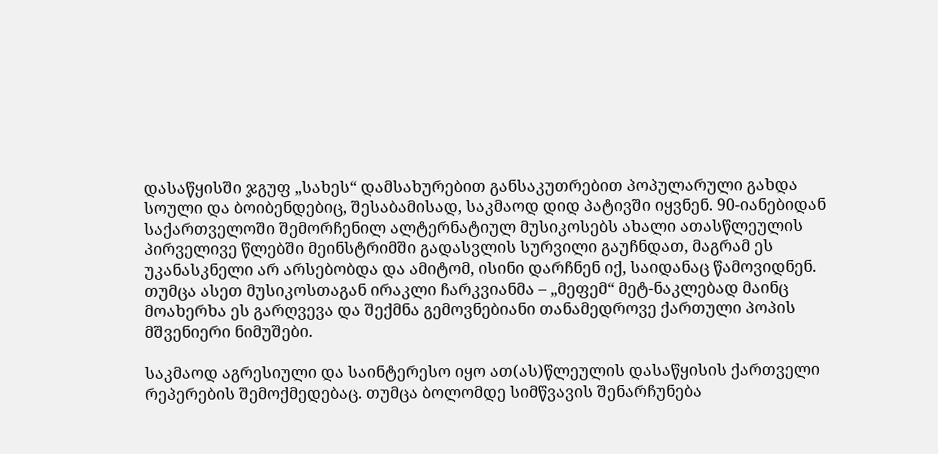დასაწყისში ჯგუფ „სახეს“ დამსახურებით განსაკუთრებით პოპულარული გახდა სოული და ბოიბენდებიც, შესაბამისად, საკმაოდ დიდ პატივში იყვნენ. 90-იანებიდან საქართველოში შემორჩენილ ალტერნატიულ მუსიკოსებს ახალი ათასწლეულის პირველივე წლებში მეინსტრიმში გადასვლის სურვილი გაუჩნდათ, მაგრამ ეს უკანასკნელი არ არსებობდა და ამიტომ, ისინი დარჩნენ იქ, საიდანაც წამოვიდნენ. თუმცა ასეთ მუსიკოსთაგან ირაკლი ჩარკვიანმა – „მეფემ“ მეტ-ნაკლებად მაინც მოახერხა ეს გარღვევა და შექმნა გემოვნებიანი თანამედროვე ქართული პოპის მშვენიერი ნიმუშები.

საკმაოდ აგრესიული და საინტერესო იყო ათ(ას)წლეულის დასაწყისის ქართველი რეპერების შემოქმედებაც. თუმცა ბოლომდე სიმწვავის შენარჩუნება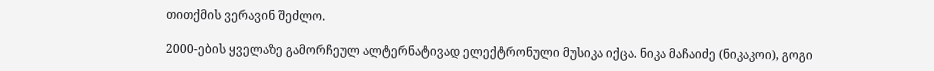თითქმის ვერავინ შეძლო.

2000-ების ყველაზე გამორჩეულ ალტერნატივად ელექტრონული მუსიკა იქცა. ნიკა მაჩაიძე (ნიკაკოი), გოგი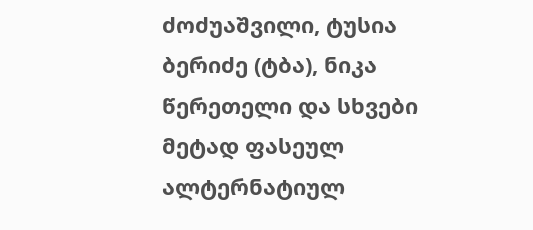ძოძუაშვილი, ტუსია ბერიძე (ტბა), ნიკა წერეთელი და სხვები მეტად ფასეულ ალტერნატიულ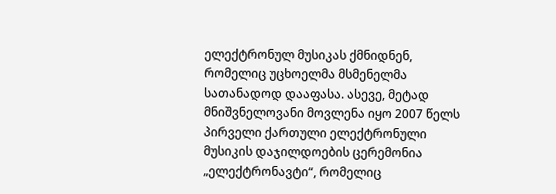ელექტრონულ მუსიკას ქმნიდნენ, რომელიც უცხოელმა მსმენელმა სათანადოდ დააფასა. ასევე, მეტად მნიშვნელოვანი მოვლენა იყო 2007 წელს პირველი ქართული ელექტრონული მუსიკის დაჯილდოების ცერემონია „ელექტრონავტი“, რომელიც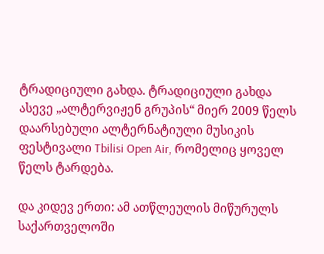ტრადიციული გახდა. ტრადიციული გახდა ასევე „ალტერვიჟენ გრუპის“ მიერ 2009 წელს დაარსებული ალტერნატიული მუსიკის ფესტივალი Tbilisi Open Air, რომელიც ყოველ წელს ტარდება.

და კიდევ ერთი: ამ ათწლეულის მიწურულს საქართველოში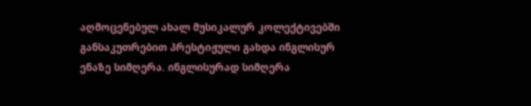აღმოცენებულ ახალ მუსიკალურ კოლექტივებში განსაკუთრებით პრესტიჟული გახდა ინგლისურ ენაზე სიმღერა. ინგლისურად სიმღერა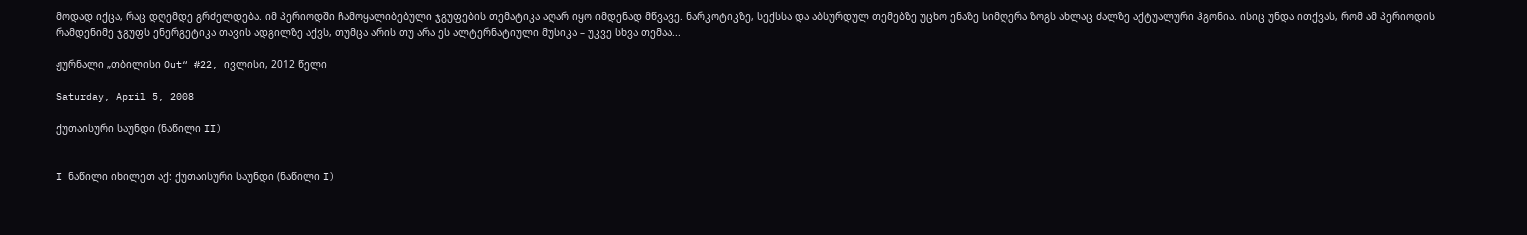მოდად იქცა, რაც დღემდე გრძელდება. იმ პერიოდში ჩამოყალიბებული ჯგუფების თემატიკა აღარ იყო იმდენად მწვავე. ნარკოტიკზე, სექსსა და აბსურდულ თემებზე უცხო ენაზე სიმღერა ზოგს ახლაც ძალზე აქტუალური ჰგონია. ისიც უნდა ითქვას, რომ ამ პერიოდის რამდენიმე ჯგუფს ენერგეტიკა თავის ადგილზე აქვს, თუმცა არის თუ არა ეს ალტერნატიული მუსიკა – უკვე სხვა თემაა...

ჟურნალი „თბილისი Out“ #22, ივლისი, 2012 წელი

Saturday, April 5, 2008

ქუთაისური საუნდი (ნაწილი II)


I ნაწილი იხილეთ აქ: ქუთაისური საუნდი (ნაწილი I)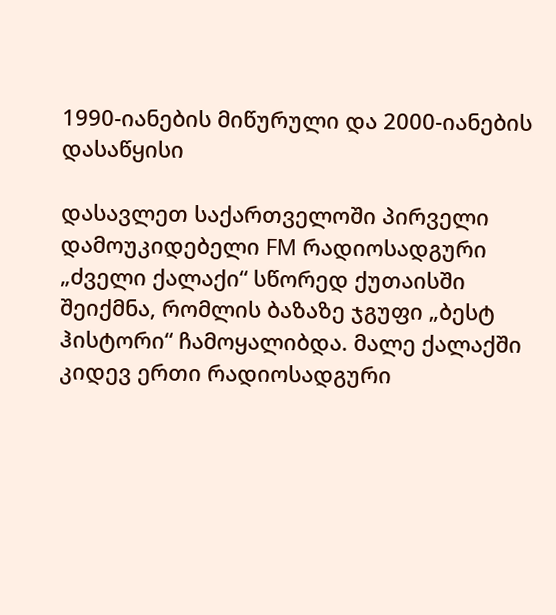1990-იანების მიწურული და 2000-იანების დასაწყისი

დასავლეთ საქართველოში პირველი დამოუკიდებელი FM რადიოსადგური „ძველი ქალაქი“ სწორედ ქუთაისში შეიქმნა, რომლის ბაზაზე ჯგუფი „ბესტ ჰისტორი“ ჩამოყალიბდა. მალე ქალაქში კიდევ ერთი რადიოსადგური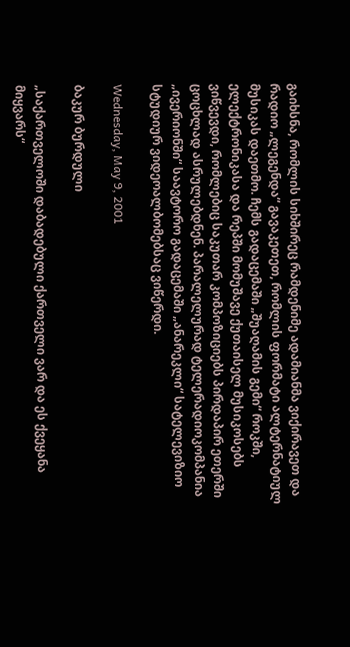გაიხსნა, რომლის სიხშირეც რამდენიმე ადამიანმა ვიქირავეთ და რადიო „ლეგენდა“ გავაკეთეთ, რომლის ფორმატი ალტერნატიულ მუსიკას დაეთმო. ჩემს გადაცემაში „შუაღამის გემი“ როკში, ელექტრონიკასა და რეპში მომუშავე ქუთაისელ მუსიკოსებს ვიწვევდი, რომლებიც საკუთარ კომპოზიციებს პირდაპირ ეთერში ცოცხლად ასრულებდნენ. პარალელურად ტელერადიოკომპანია „ივერიონში“ საავტორო გადაცემაში „ანარეკლი“ სატელევიზიო სტუდიურ ვიდეოალბომებსაც ვიწერდი.

Wednesday, May 9, 2001

ბაკურ ბურდული

„საქართველოში დაბადებული ქართველი ვარ და ეს ქვეყანა მიყვარს“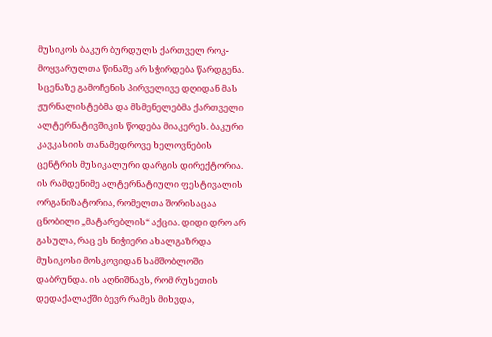მუსიკოს ბაკურ ბურდულს ქართველ როკ-მოყვარულთა წინაშე არ სჭირდება წარდგენა. სცენაზე გამოჩენის პირველივე დღიდან მას ჟურნალისტებმა და მსმენელებმა ქართველი ალტერნატივშიკის წოდება მიაკერეს. ბაკური კავკასიის თანამედროვე ხელოვნების ცენტრის მუსიკალური დარგის დირექტორია. ის რამდენიმე ალტერნატიული ფესტივალის ორგანიზატორია, რომელთა შორისაცაა ცნობილი „მატარებლის“ აქცია. დიდი დრო არ გასულა, რაც ეს ნიჭიერი ახალგაზრდა მუსიკოსი მოსკოვიდან სამშობლოში დაბრუნდა. ის აღნიშნავს, რომ რუსეთის დედაქალაქში ბევრ რამეს მიხვდა,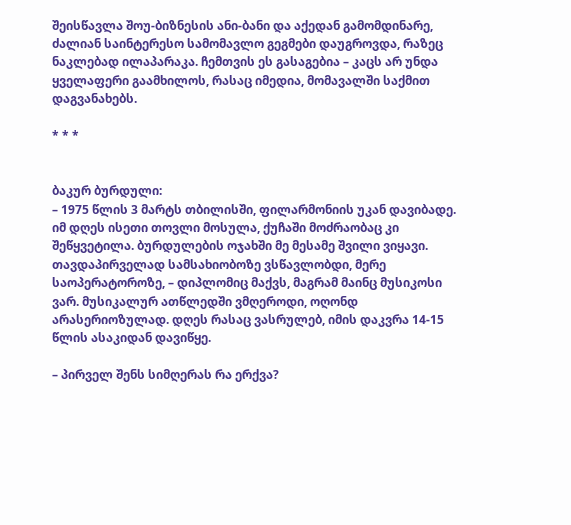შეისწავლა შოუ-ბიზნესის ანი-ბანი და აქედან გამომდინარე, ძალიან საინტერესო სამომავლო გეგმები დაუგროვდა, რაზეც ნაკლებად ილაპარაკა. ჩემთვის ეს გასაგებია – კაცს არ უნდა ყველაფერი გაამხილოს, რასაც იმედია, მომავალში საქმით დაგვანახებს.

* * *


ბაკურ ბურდული:
– 1975 წლის 3 მარტს თბილისში, ფილარმონიის უკან დავიბადე. იმ დღეს ისეთი თოვლი მოსულა, ქუჩაში მოძრაობაც კი შეწყვეტილა. ბურდულების ოჯახში მე მესამე შვილი ვიყავი. თავდაპირველად სამსახიობოზე ვსწავლობდი, მერე საოპერატოროზე, – დიპლომიც მაქვს, მაგრამ მაინც მუსიკოსი ვარ. მუსიკალურ ათწლედში ვმღეროდი, ოღონდ არასერიოზულად. დღეს რასაც ვასრულებ, იმის დაკვრა 14-15 წლის ასაკიდან დავიწყე.

– პირველ შენს სიმღერას რა ერქვა?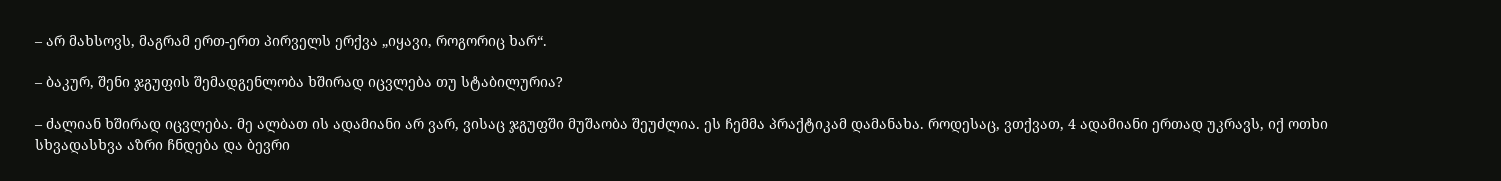– არ მახსოვს, მაგრამ ერთ-ერთ პირველს ერქვა „იყავი, როგორიც ხარ“.

– ბაკურ, შენი ჯგუფის შემადგენლობა ხშირად იცვლება თუ სტაბილურია?

– ძალიან ხშირად იცვლება. მე ალბათ ის ადამიანი არ ვარ, ვისაც ჯგუფში მუშაობა შეუძლია. ეს ჩემმა პრაქტიკამ დამანახა. როდესაც, ვთქვათ, 4 ადამიანი ერთად უკრავს, იქ ოთხი სხვადასხვა აზრი ჩნდება და ბევრი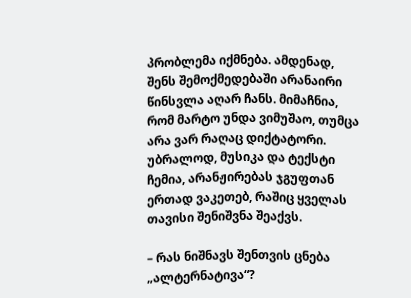პრობლემა იქმნება. ამდენად, შენს შემოქმედებაში არანაირი წინსვლა აღარ ჩანს. მიმაჩნია, რომ მარტო უნდა ვიმუშაო, თუმცა არა ვარ რაღაც დიქტატორი. უბრალოდ, მუსიკა და ტექსტი ჩემია, არანჟირებას ჯგუფთან ერთად ვაკეთებ, რაშიც ყველას თავისი შენიშვნა შეაქვს.

– რას ნიშნავს შენთვის ცნება „ალტერნატივა“?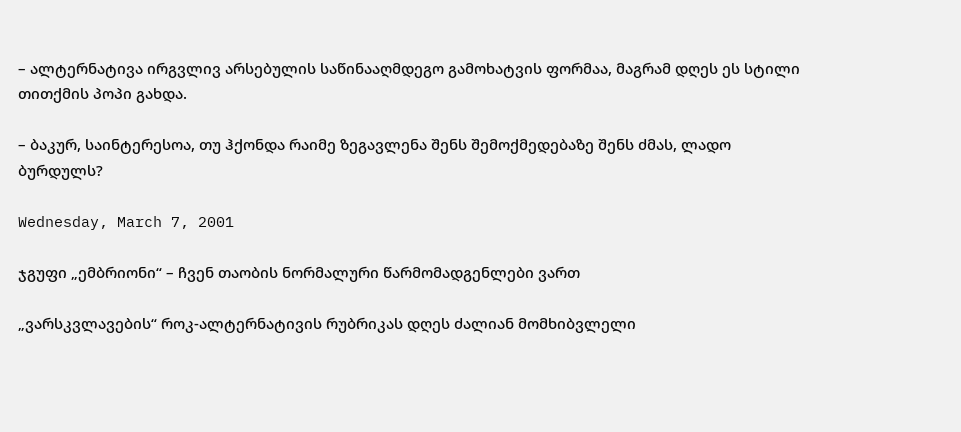– ალტერნატივა ირგვლივ არსებულის საწინააღმდეგო გამოხატვის ფორმაა, მაგრამ დღეს ეს სტილი თითქმის პოპი გახდა.

– ბაკურ, საინტერესოა, თუ ჰქონდა რაიმე ზეგავლენა შენს შემოქმედებაზე შენს ძმას, ლადო ბურდულს?

Wednesday, March 7, 2001

ჯგუფი „ემბრიონი“ – ჩვენ თაობის ნორმალური წარმომადგენლები ვართ

„ვარსკვლავების“ როკ-ალტერნატივის რუბრიკას დღეს ძალიან მომხიბვლელი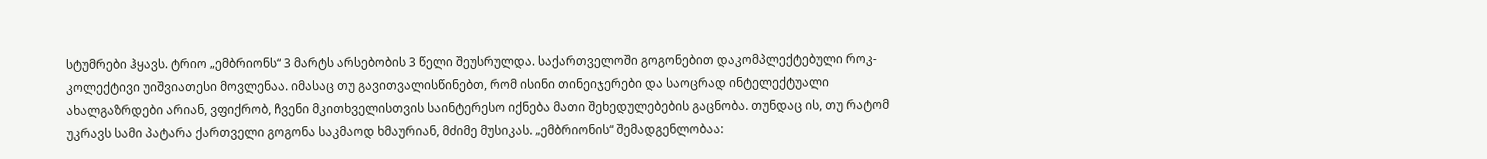სტუმრები ჰყავს. ტრიო „ემბრიონს“ 3 მარტს არსებობის 3 წელი შეუსრულდა. საქართველოში გოგონებით დაკომპლექტებული როკ-კოლექტივი უიშვიათესი მოვლენაა. იმასაც თუ გავითვალისწინებთ, რომ ისინი თინეიჯერები და საოცრად ინტელექტუალი ახალგაზრდები არიან, ვფიქრობ, ჩვენი მკითხველისთვის საინტერესო იქნება მათი შეხედულებების გაცნობა. თუნდაც ის, თუ რატომ უკრავს სამი პატარა ქართველი გოგონა საკმაოდ ხმაურიან, მძიმე მუსიკას. „ემბრიონის“ შემადგენლობაა: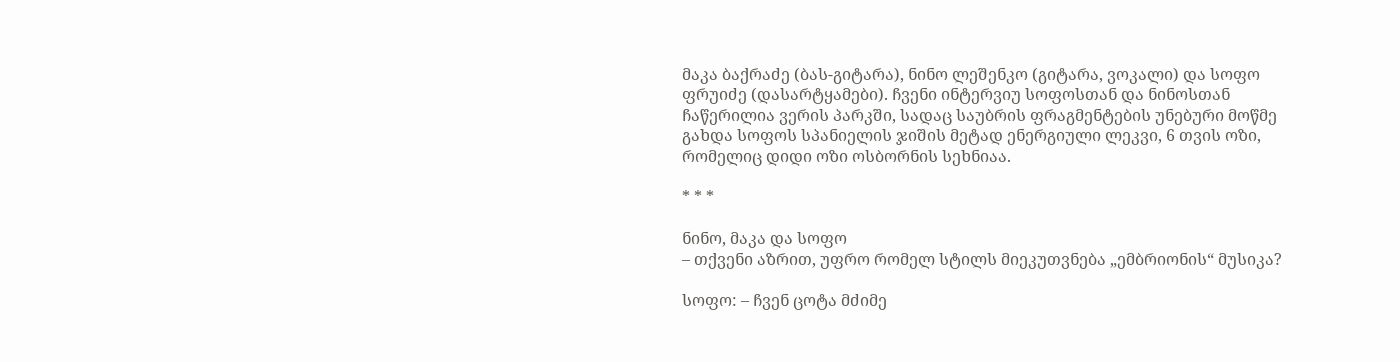მაკა ბაქრაძე (ბას-გიტარა), ნინო ლეშენკო (გიტარა, ვოკალი) და სოფო ფრუიძე (დასარტყამები). ჩვენი ინტერვიუ სოფოსთან და ნინოსთან ჩაწერილია ვერის პარკში, სადაც საუბრის ფრაგმენტების უნებური მოწმე გახდა სოფოს სპანიელის ჯიშის მეტად ენერგიული ლეკვი, 6 თვის ოზი, რომელიც დიდი ოზი ოსბორნის სეხნიაა.

* * *

ნინო, მაკა და სოფო
– თქვენი აზრით, უფრო რომელ სტილს მიეკუთვნება „ემბრიონის“ მუსიკა?

სოფო: – ჩვენ ცოტა მძიმე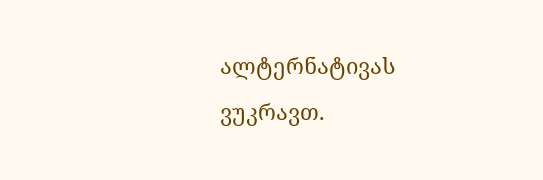ალტერნატივას ვუკრავთ.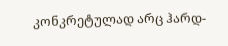კონკრეტულად არც ჰარდ-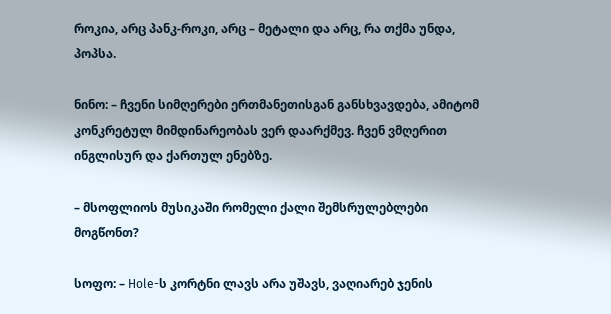როკია, არც პანკ-როკი, არც – მეტალი და არც, რა თქმა უნდა, პოპსა.

ნინო: – ჩვენი სიმღერები ერთმანეთისგან განსხვავდება, ამიტომ კონკრეტულ მიმდინარეობას ვერ დაარქმევ. ჩვენ ვმღერით ინგლისურ და ქართულ ენებზე.

– მსოფლიოს მუსიკაში რომელი ქალი შემსრულებლები მოგწონთ?

სოფო: – Hole-ს კორტნი ლავს არა უშავს, ვაღიარებ ჯენის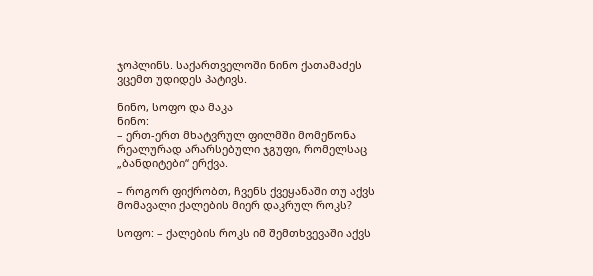ჯოპლინს. საქართველოში ნინო ქათამაძეს ვცემთ უდიდეს პატივს.

ნინო, სოფო და მაკა
ნინო:
– ერთ-ერთ მხატვრულ ფილმში მომეწონა რეალურად არარსებული ჯგუფი, რომელსაც „ბანდიტები“ ერქვა.

– როგორ ფიქრობთ, ჩვენს ქვეყანაში თუ აქვს მომავალი ქალების მიერ დაკრულ როკს?

სოფო: – ქალების როკს იმ შემთხვევაში აქვს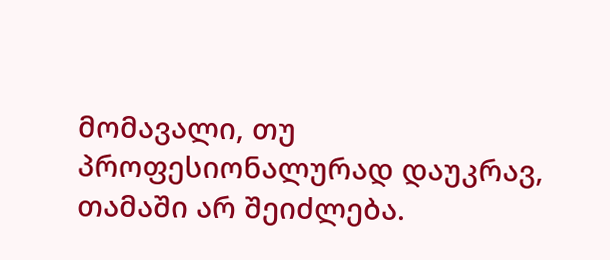მომავალი, თუ პროფესიონალურად დაუკრავ, თამაში არ შეიძლება.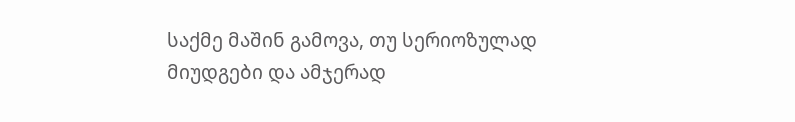საქმე მაშინ გამოვა, თუ სერიოზულად მიუდგები და ამჯერად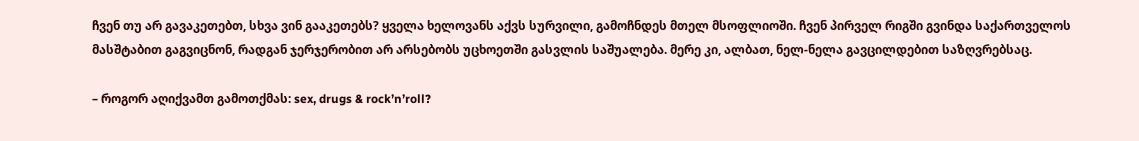ჩვენ თუ არ გავაკეთებთ, სხვა ვინ გააკეთებს? ყველა ხელოვანს აქვს სურვილი, გამოჩნდეს მთელ მსოფლიოში. ჩვენ პირველ რიგში გვინდა საქართველოს მასშტაბით გაგვიცნონ, რადგან ჯერჯერობით არ არსებობს უცხოეთში გასვლის საშუალება. მერე კი, ალბათ, ნელ-ნელა გავცილდებით საზღვრებსაც.

– როგორ აღიქვამთ გამოთქმას: sex, drugs & rock’n’roll?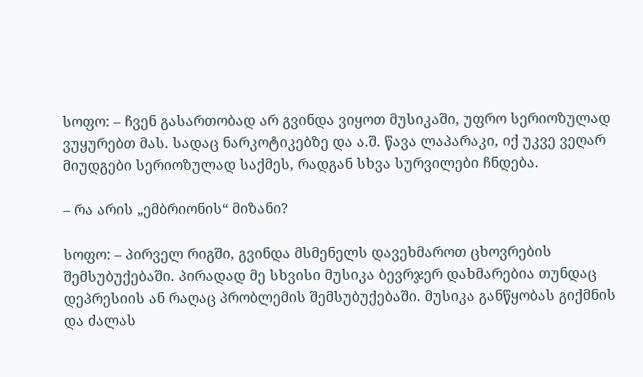სოფო: – ჩვენ გასართობად არ გვინდა ვიყოთ მუსიკაში, უფრო სერიოზულად ვუყურებთ მას. სადაც ნარკოტიკებზე და ა.შ. წავა ლაპარაკი, იქ უკვე ვეღარ მიუდგები სერიოზულად საქმეს, რადგან სხვა სურვილები ჩნდება.

– რა არის „ემბრიონის“ მიზანი?

სოფო: – პირველ რიგში, გვინდა მსმენელს დავეხმაროთ ცხოვრების შემსუბუქებაში. პირადად მე სხვისი მუსიკა ბევრჯერ დახმარებია თუნდაც დეპრესიის ან რაღაც პრობლემის შემსუბუქებაში. მუსიკა განწყობას გიქმნის და ძალას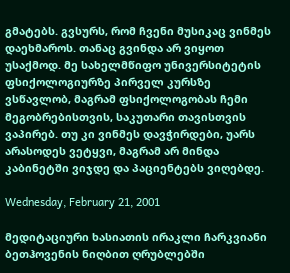გმატებს. გვსურს, რომ ჩვენი მუსიკაც ვინმეს დაეხმაროს. თანაც გვინდა არ ვიყოთ უსაქმოდ. მე სახელმწიფო უნივერსიტეტის ფსიქოლოგიურზე პირველ კურსზე ვსწავლობ, მაგრამ ფსიქოლოგობას ჩემი მეგობრებისთვის, საკუთარი თავისთვის ვაპირებ. თუ კი ვინმეს დავჭირდები, უარს არასოდეს ვეტყვი, მაგრამ არ მინდა კაბინეტში ვიჯდე და პაციენტებს ვიღებდე.

Wednesday, February 21, 2001

მედიტაციური ხასიათის ირაკლი ჩარკვიანი ბეთჰოვენის ნიღბით ღრუბლებში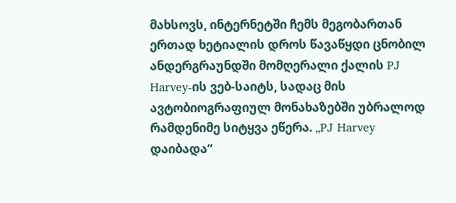მახსოვს, ინტერნეტში ჩემს მეგობართან ერთად ხეტიალის დროს წავაწყდი ცნობილ ანდერგრაუნდში მომღერალი ქალის PJ Harvey-ის ვებ-საიტს, სადაც მის ავტობიოგრაფიულ მონახაზებში უბრალოდ რამდენიმე სიტყვა ეწერა. „PJ Harvey დაიბადა“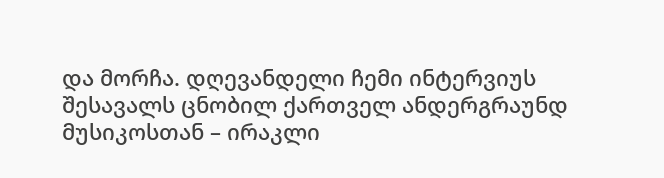და მორჩა. დღევანდელი ჩემი ინტერვიუს შესავალს ცნობილ ქართველ ანდერგრაუნდ მუსიკოსთან – ირაკლი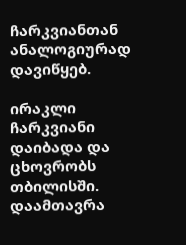ჩარკვიანთან ანალოგიურად დავიწყებ.

ირაკლი ჩარკვიანი დაიბადა და ცხოვრობს თბილისში. დაამთავრა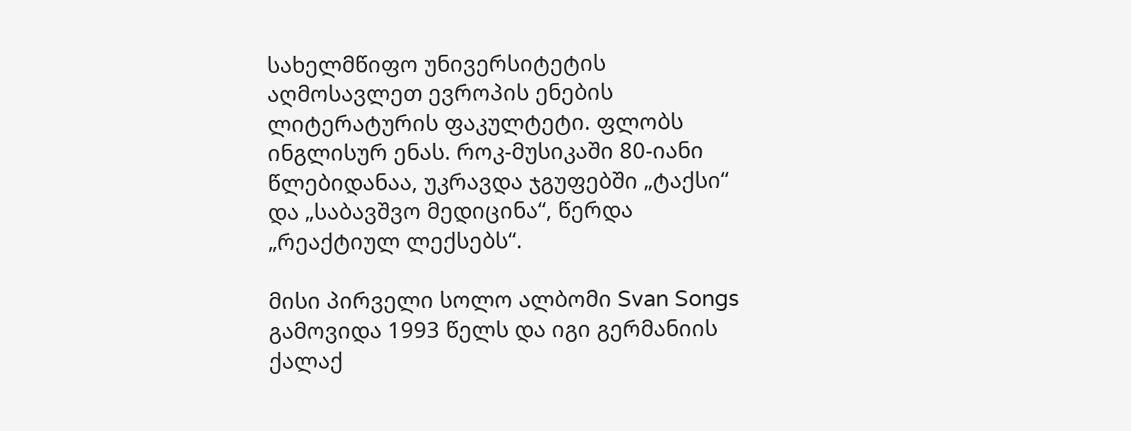სახელმწიფო უნივერსიტეტის აღმოსავლეთ ევროპის ენების ლიტერატურის ფაკულტეტი. ფლობს ინგლისურ ენას. როკ-მუსიკაში 80-იანი წლებიდანაა, უკრავდა ჯგუფებში „ტაქსი“ და „საბავშვო მედიცინა“, წერდა „რეაქტიულ ლექსებს“.

მისი პირველი სოლო ალბომი Svan Songs გამოვიდა 1993 წელს და იგი გერმანიის ქალაქ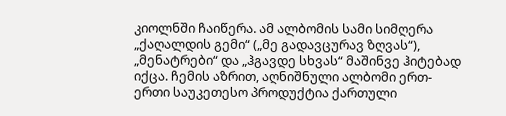კიოლნში ჩაიწერა. ამ ალბომის სამი სიმღერა „ქაღალდის გემი“ („მე გადავცურავ ზღვას“), „მენატრები“ და „ჰგავდე სხვას“ მაშინვე ჰიტებად იქცა. ჩემის აზრით, აღნიშნული ალბომი ერთ-ერთი საუკეთესო პროდუქტია ქართული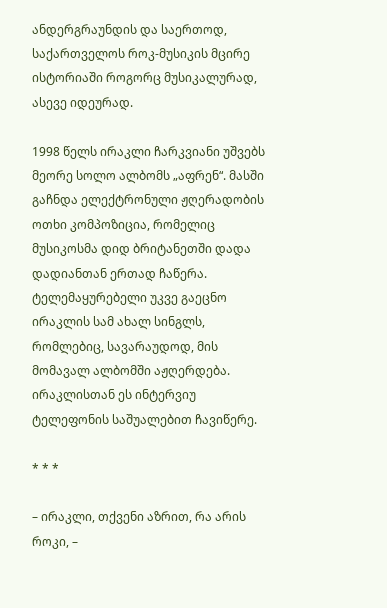ანდერგრაუნდის და საერთოდ, საქართველოს როკ-მუსიკის მცირე ისტორიაში როგორც მუსიკალურად, ასევე იდეურად.

1998 წელს ირაკლი ჩარკვიანი უშვებს მეორე სოლო ალბომს „აფრენ“. მასში გაჩნდა ელექტრონული ჟღერადობის ოთხი კომპოზიცია, რომელიც მუსიკოსმა დიდ ბრიტანეთში დადა დადიანთან ერთად ჩაწერა. ტელემაყურებელი უკვე გაეცნო ირაკლის სამ ახალ სინგლს, რომლებიც, სავარაუდოდ, მის მომავალ ალბომში აჟღერდება. ირაკლისთან ეს ინტერვიუ ტელეფონის საშუალებით ჩავიწერე.

* * *

– ირაკლი, თქვენი აზრით, რა არის როკი, –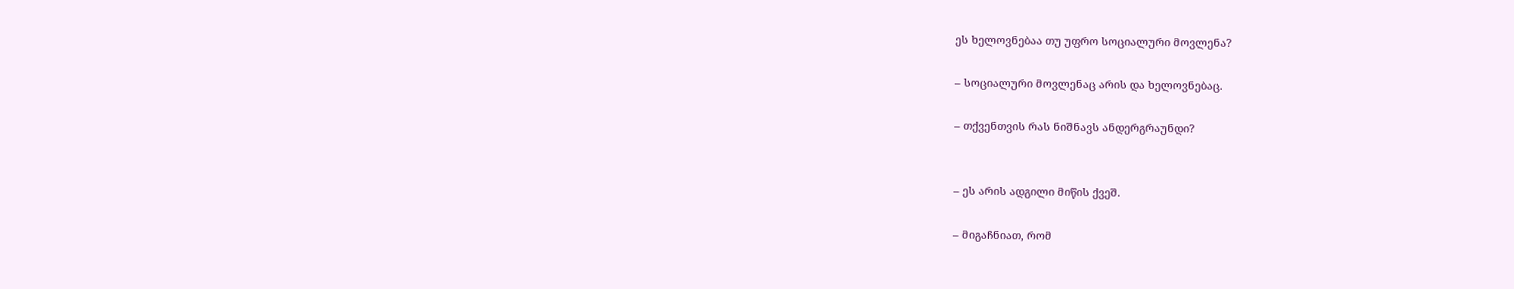ეს ხელოვნებაა თუ უფრო სოციალური მოვლენა?

– სოციალური მოვლენაც არის და ხელოვნებაც.

– თქვენთვის რას ნიშნავს ანდერგრაუნდი?


– ეს არის ადგილი მიწის ქვეშ.

– მიგაჩნიათ, რომ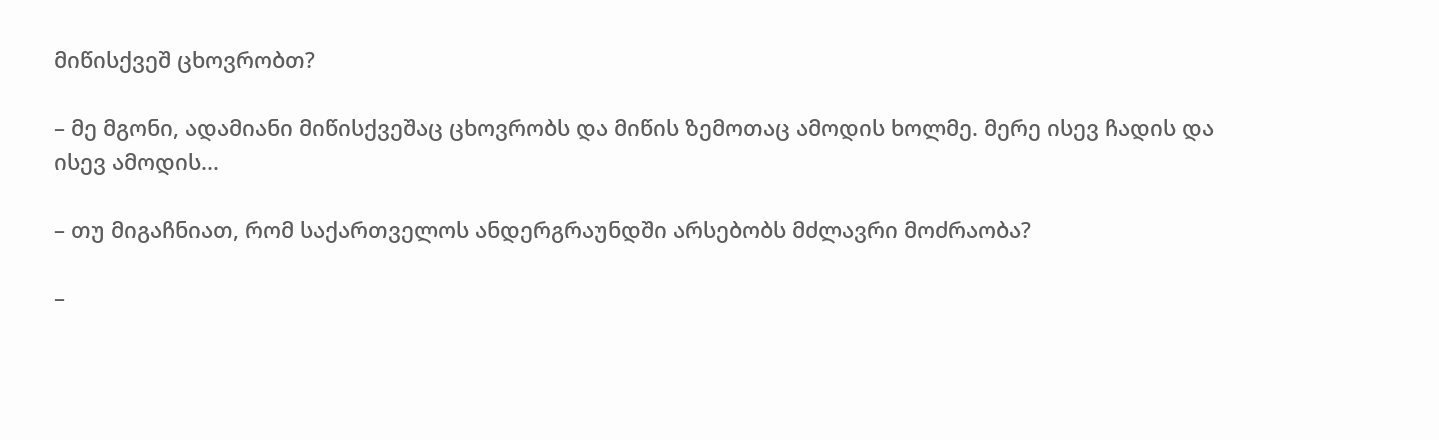მიწისქვეშ ცხოვრობთ?

– მე მგონი, ადამიანი მიწისქვეშაც ცხოვრობს და მიწის ზემოთაც ამოდის ხოლმე. მერე ისევ ჩადის და ისევ ამოდის...

– თუ მიგაჩნიათ, რომ საქართველოს ანდერგრაუნდში არსებობს მძლავრი მოძრაობა?

–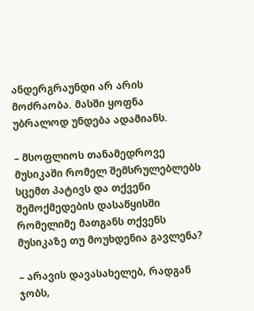ანდერგრაუნდი არ არის მოძრაობა. მასში ყოფნა უბრალოდ უნდება ადამიანს.

– მსოფლიოს თანამედროვე მუსიკაში რომელ შემსრულებლებს სცემთ პატივს და თქვენი შემოქმედების დასაწყისში რომელიმე მათგანს თქვენს მუსიკაზე თუ მოუხდენია გავლენა?

– არავის დავასახელებ, რადგან ჯობს,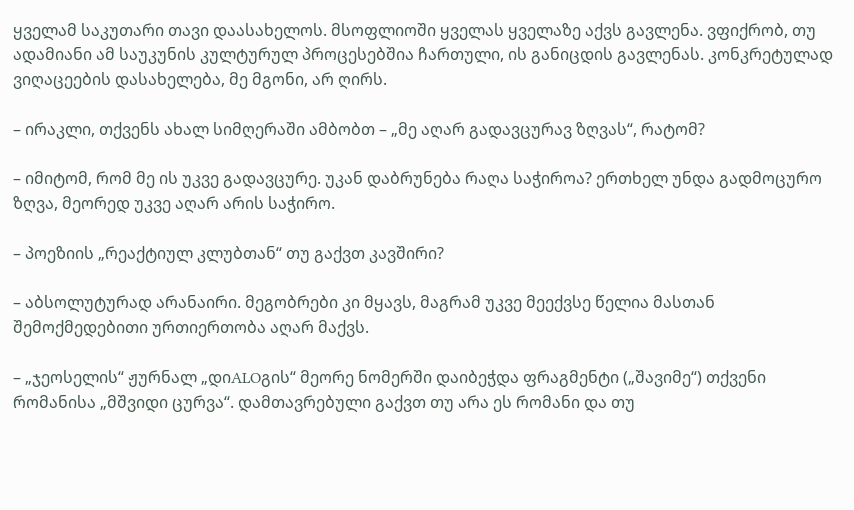ყველამ საკუთარი თავი დაასახელოს. მსოფლიოში ყველას ყველაზე აქვს გავლენა. ვფიქრობ, თუ ადამიანი ამ საუკუნის კულტურულ პროცესებშია ჩართული, ის განიცდის გავლენას. კონკრეტულად ვიღაცეების დასახელება, მე მგონი, არ ღირს.

– ირაკლი, თქვენს ახალ სიმღერაში ამბობთ – „მე აღარ გადავცურავ ზღვას“, რატომ?

– იმიტომ, რომ მე ის უკვე გადავცურე. უკან დაბრუნება რაღა საჭიროა? ერთხელ უნდა გადმოცურო ზღვა, მეორედ უკვე აღარ არის საჭირო.

– პოეზიის „რეაქტიულ კლუბთან“ თუ გაქვთ კავშირი?

– აბსოლუტურად არანაირი. მეგობრები კი მყავს, მაგრამ უკვე მეექვსე წელია მასთან შემოქმედებითი ურთიერთობა აღარ მაქვს.

– „ჯეოსელის“ ჟურნალ „დიALOგის“ მეორე ნომერში დაიბეჭდა ფრაგმენტი („შავიმე“) თქვენი რომანისა „მშვიდი ცურვა“. დამთავრებული გაქვთ თუ არა ეს რომანი და თუ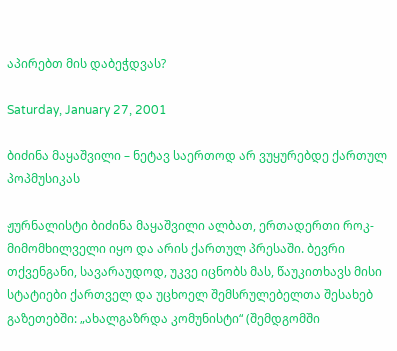აპირებთ მის დაბეჭდვას?

Saturday, January 27, 2001

ბიძინა მაყაშვილი – ნეტავ საერთოდ არ ვუყურებდე ქართულ პოპმუსიკას

ჟურნალისტი ბიძინა მაყაშვილი ალბათ, ერთადერთი როკ-მიმომხილველი იყო და არის ქართულ პრესაში. ბევრი თქვენგანი, სავარაუდოდ, უკვე იცნობს მას, წაუკითხავს მისი სტატიები ქართველ და უცხოელ შემსრულებელთა შესახებ გაზეთებში: „ახალგაზრდა კომუნისტი“ (შემდგომში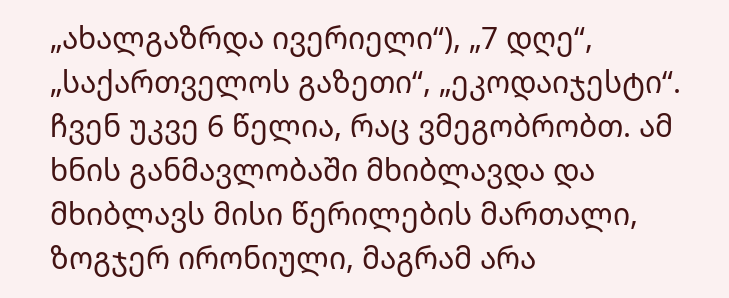„ახალგაზრდა ივერიელი“), „7 დღე“, „საქართველოს გაზეთი“, „ეკოდაიჯესტი“. ჩვენ უკვე 6 წელია, რაც ვმეგობრობთ. ამ ხნის განმავლობაში მხიბლავდა და მხიბლავს მისი წერილების მართალი, ზოგჯერ ირონიული, მაგრამ არა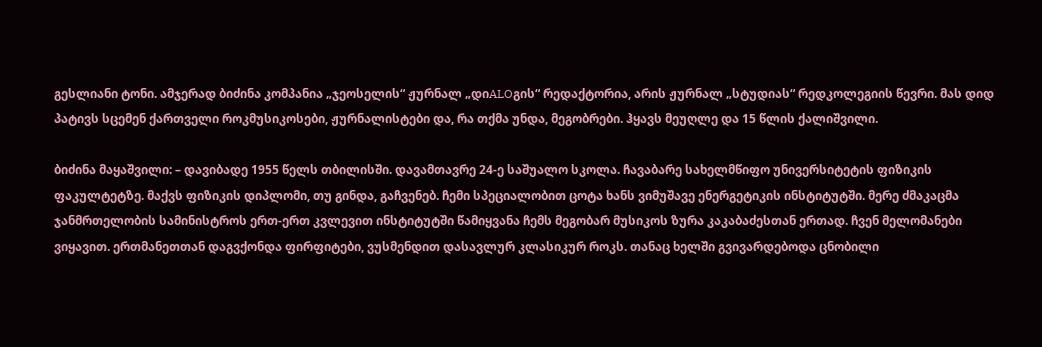გესლიანი ტონი. ამჯერად ბიძინა კომპანია „ჯეოსელის“ ჟურნალ „დიALOგის“ რედაქტორია, არის ჟურნალ „სტუდიას“ რედკოლეგიის წევრი. მას დიდ პატივს სცემენ ქართველი როკმუსიკოსები, ჟურნალისტები და, რა თქმა უნდა, მეგობრები. ჰყავს მეუღლე და 15 წლის ქალიშვილი.

ბიძინა მაყაშვილი: – დავიბადე 1955 წელს თბილისში. დავამთავრე 24-ე საშუალო სკოლა. ჩავაბარე სახელმწიფო უნივერსიტეტის ფიზიკის ფაკულტეტზე. მაქვს ფიზიკის დიპლომი, თუ გინდა, გაჩვენებ. ჩემი სპეციალობით ცოტა ხანს ვიმუშავე ენერგეტიკის ინსტიტუტში. მერე ძმაკაცმა ჯანმრთელობის სამინისტროს ერთ-ერთ კვლევით ინსტიტუტში წამიყვანა ჩემს მეგობარ მუსიკოს ზურა კაკაბაძესთან ერთად. ჩვენ მელომანები ვიყავით. ერთმანეთთან დაგვქონდა ფირფიტები, ვუსმენდით დასავლურ კლასიკურ როკს. თანაც ხელში გვივარდებოდა ცნობილი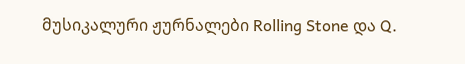მუსიკალური ჟურნალები Rolling Stone და Q.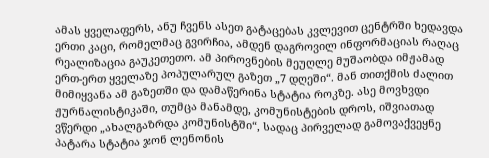ამას ყველაფერს, ანუ ჩვენს ასეთ გატაცებას კვლევით ცენტრში ხედავდა ერთი კაცი, რომელმაც გვირჩია, ამდენ დაგროვილ ინფორმაციას რაღაც რეალიზაცია გაუკეთეთო. ამ პიროვნების მეუღლე მუშაობდა იმჟამად ერთ-ერთ ყველაზე პოპულარულ გაზეთ „7 დღეში“. მან თითქმის ძალით მიმიყვანა ამ გაზეთში და დამაწერინა სტატია როკზე. ასე მოვხვდი ჟურნალისტიკაში, თუმცა მანამდე, კომუნისტების დროს, იშვიათად ვწერდი „ახალგაზრდა კომუნისტში“, სადაც პირველად გამოვაქვეყნე პატარა სტატია ჯონ ლენონის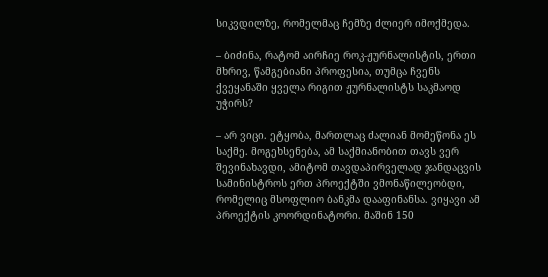სიკვდილზე, რომელმაც ჩემზე ძლიერ იმოქმედა.

– ბიძინა, რატომ აირჩიე როკ-ჟურნალისტის, ერთი მხრივ, წამგებიანი პროფესია, თუმცა ჩვენს ქვეყანაში ყველა რიგით ჟურნალისტს საკმაოდ უჭირს?

– არ ვიცი. ეტყობა, მართლაც ძალიან მომეწონა ეს საქმე. მოგეხსენება, ამ საქმიანობით თავს ვერ შევინახავდი, ამიტომ თავდაპირველად ჯანდაცვის სამინისტროს ერთ პროექტში ვმონაწილეობდი, რომელიც მსოფლიო ბანკმა დააფინანსა. ვიყავი ამ პროექტის კოორდინატორი. მაშინ 150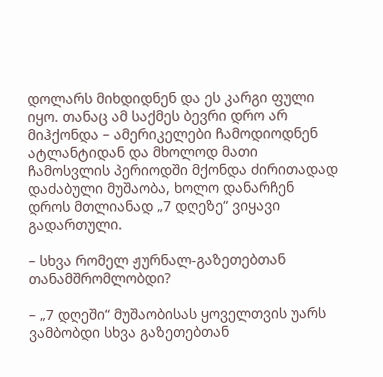დოლარს მიხდიდნენ და ეს კარგი ფული იყო. თანაც ამ საქმეს ბევრი დრო არ მიჰქონდა – ამერიკელები ჩამოდიოდნენ ატლანტიდან და მხოლოდ მათი ჩამოსვლის პერიოდში მქონდა ძირითადად დაძაბული მუშაობა, ხოლო დანარჩენ დროს მთლიანად „7 დღეზე“ ვიყავი გადართული.

– სხვა რომელ ჟურნალ-გაზეთებთან თანამშრომლობდი?

– „7 დღეში“ მუშაობისას ყოველთვის უარს ვამბობდი სხვა გაზეთებთან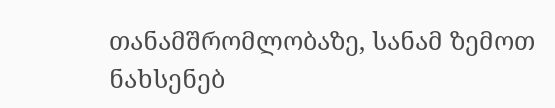თანამშრომლობაზე, სანამ ზემოთ ნახსენებ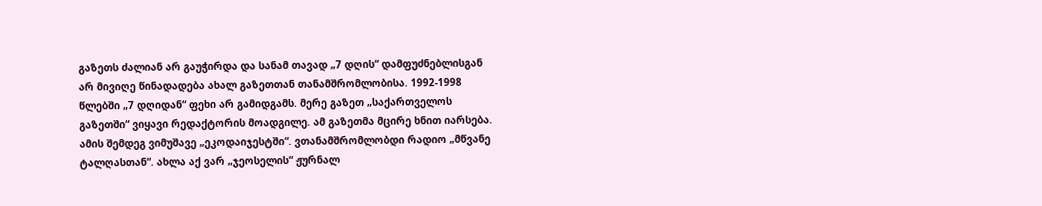გაზეთს ძალიან არ გაუჭირდა და სანამ თავად „7 დღის“ დამფუძნებლისგან არ მივიღე წინადადება ახალ გაზეთთან თანამშრომლობისა. 1992-1998 წლებში „7 დღიდან“ ფეხი არ გამიდგამს. მერე გაზეთ „საქართველოს გაზეთში“ ვიყავი რედაქტორის მოადგილე. ამ გაზეთმა მცირე ხნით იარსება. ამის შემდეგ ვიმუშავე „ეკოდაიჯესტში“. ვთანამშრომლობდი რადიო „მწვანე ტალღასთან“. ახლა აქ ვარ „ჯეოსელის“ ჟურნალ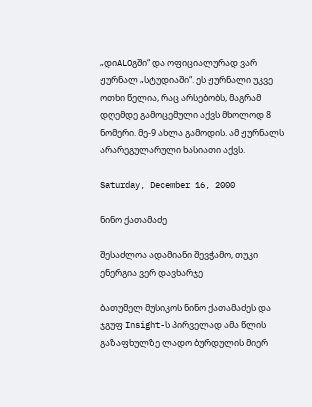„დიALOგში“ და ოფიციალურად ვარ ჟურნალ „სტუდიაში“. ეს ჟურნალი უკვე ოთხი წელია, რაც არსებობს, მაგრამ დღემდე გამოცემული აქვს მხოლოდ 8 ნომერი. მე-9 ახლა გამოდის. ამ ჟურნალს არარეგულარული ხასიათი აქვს.

Saturday, December 16, 2000

ნინო ქათამაძე

შესაძლოა ადამიანი შევჭამო, თუკი ენერგია ვერ დავხარჯე

ბათუმელ მუსიკოს ნინო ქათამაძეს და ჯგუფ Insight-ს პირველად ამა წლის გაზაფხულზე ლადო ბურდულის მიერ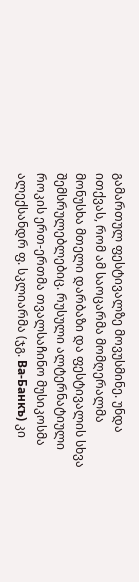გამართულ ფესტივალზე მოვუსმინე. უნდა ითქვას, რომ ამ საოცარმა მომღერალმა მონუსხა მთელი დარბაზი და ფესტივალის სხვა შემსრულებლებიც. რუსული ალტერნატიული როკის ერთ-ერთმა თვალსაჩინო მუსიკოსმა ალექსანდრ ფ. სკლიარმა (ჯგ. Ва-Банкъ) კი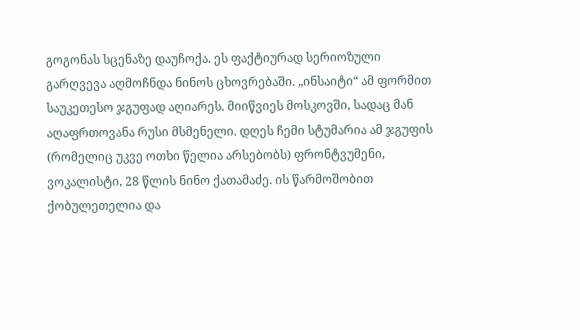გოგონას სცენაზე დაუჩოქა. ეს ფაქტიურად სერიოზული გარღვევა აღმოჩნდა ნინოს ცხოვრებაში. „ინსაიტი“ ამ ფორმით საუკეთესო ჯგუფად აღიარეს. მიიწვიეს მოსკოვში, სადაც მან აღაფრთოვანა რუსი მსმენელი. დღეს ჩემი სტუმარია ამ ჯგუფის (რომელიც უკვე ოთხი წელია არსებობს) ფრონტვუმენი, ვოკალისტი, 28 წლის ნინო ქათამაძე. ის წარმოშობით ქობულეთელია და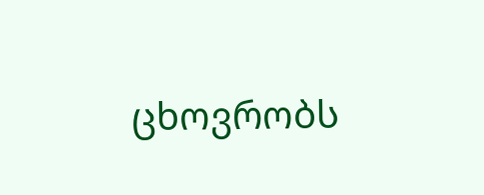ცხოვრობს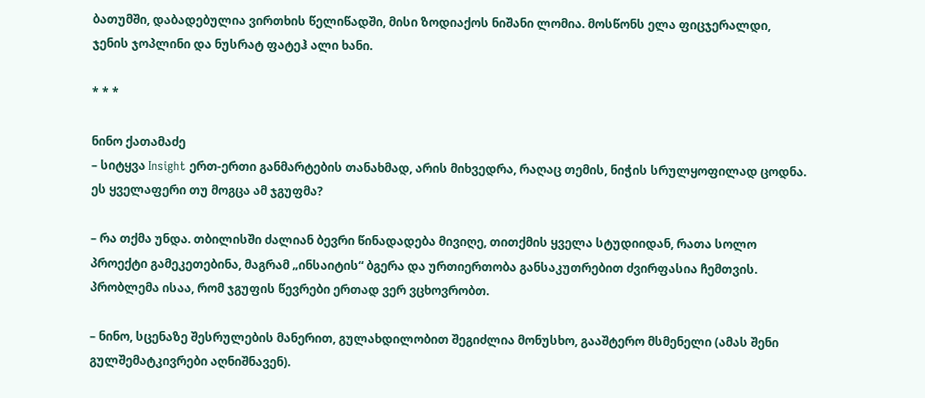ბათუმში, დაბადებულია ვირთხის წელიწადში, მისი ზოდიაქოს ნიშანი ლომია. მოსწონს ელა ფიცჯერალდი, ჯენის ჯოპლინი და ნუსრატ ფატეჰ ალი ხანი.

* * *

ნინო ქათამაძე
– სიტყვა Insight ერთ-ერთი განმარტების თანახმად, არის მიხვედრა, რაღაც თემის, ნიჭის სრულყოფილად ცოდნა. ეს ყველაფერი თუ მოგცა ამ ჯგუფმა?

– რა თქმა უნდა. თბილისში ძალიან ბევრი წინადადება მივიღე, თითქმის ყველა სტუდიიდან, რათა სოლო პროექტი გამეკეთებინა, მაგრამ „ინსაიტის“ ბგერა და ურთიერთობა განსაკუთრებით ძვირფასია ჩემთვის. პრობლემა ისაა, რომ ჯგუფის წევრები ერთად ვერ ვცხოვრობთ.

– ნინო, სცენაზე შესრულების მანერით, გულახდილობით შეგიძლია მონუსხო, გააშტერო მსმენელი (ამას შენი გულშემატკივრები აღნიშნავენ).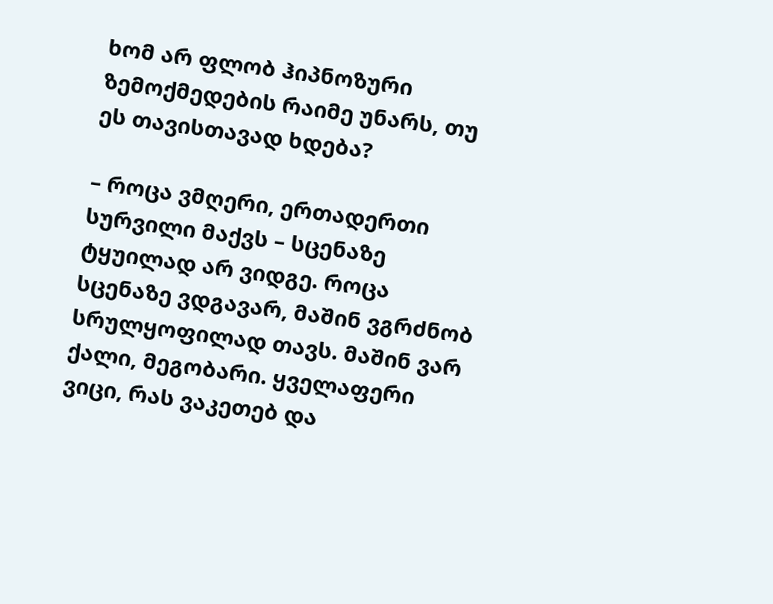ხომ არ ფლობ ჰიპნოზური ზემოქმედების რაიმე უნარს, თუ ეს თავისთავად ხდება?

– როცა ვმღერი, ერთადერთი სურვილი მაქვს – სცენაზე ტყუილად არ ვიდგე. როცა სცენაზე ვდგავარ, მაშინ ვგრძნობ სრულყოფილად თავს. მაშინ ვარ ქალი, მეგობარი. ყველაფერი ვიცი, რას ვაკეთებ და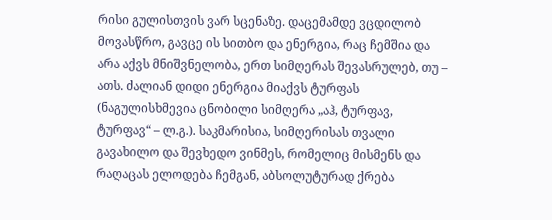რისი გულისთვის ვარ სცენაზე. დაცემამდე ვცდილობ მოვასწრო, გავცე ის სითბო და ენერგია, რაც ჩემშია და არა აქვს მნიშვნელობა, ერთ სიმღერას შევასრულებ, თუ – ათს. ძალიან დიდი ენერგია მიაქვს ტურფას (ნაგულისხმევია ცნობილი სიმღერა „აჰ, ტურფავ, ტურფავ“ – ლ.გ.). საკმარისია, სიმღერისას თვალი გავახილო და შევხედო ვინმეს, რომელიც მისმენს და რაღაცას ელოდება ჩემგან, აბსოლუტურად ქრება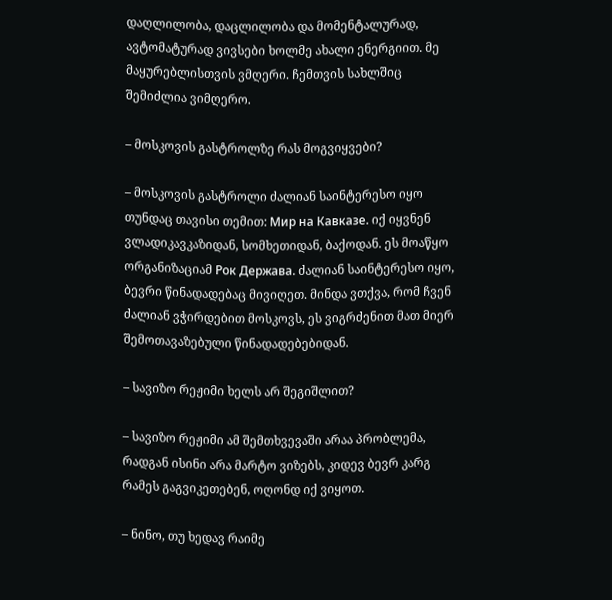დაღლილობა, დაცლილობა და მომენტალურად, ავტომატურად ვივსები ხოლმე ახალი ენერგიით. მე მაყურებლისთვის ვმღერი. ჩემთვის სახლშიც შემიძლია ვიმღერო.

– მოსკოვის გასტროლზე რას მოგვიყვები?

– მოსკოვის გასტროლი ძალიან საინტერესო იყო თუნდაც თავისი თემით: Мир на Кавказе. იქ იყვნენ ვლადიკავკაზიდან, სომხეთიდან, ბაქოდან. ეს მოაწყო ორგანიზაციამ Рок Держава. ძალიან საინტერესო იყო, ბევრი წინადადებაც მივიღეთ. მინდა ვთქვა, რომ ჩვენ ძალიან ვჭირდებით მოსკოვს, ეს ვიგრძენით მათ მიერ შემოთავაზებული წინადადებებიდან.

– სავიზო რეჟიმი ხელს არ შეგიშლით?

– სავიზო რეჟიმი ამ შემთხვევაში არაა პრობლემა, რადგან ისინი არა მარტო ვიზებს, კიდევ ბევრ კარგ რამეს გაგვიკეთებენ, ოღონდ იქ ვიყოთ.

– ნინო, თუ ხედავ რაიმე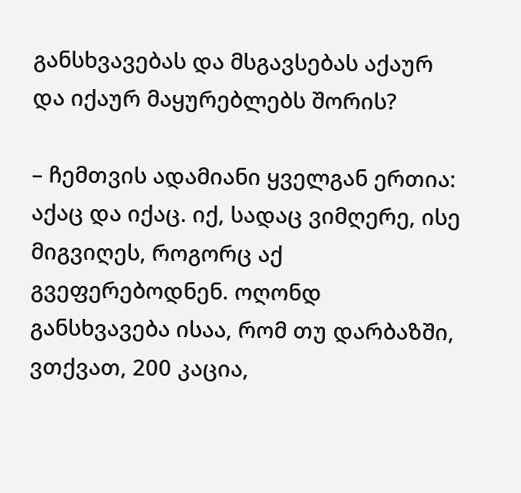განსხვავებას და მსგავსებას აქაურ და იქაურ მაყურებლებს შორის?

– ჩემთვის ადამიანი ყველგან ერთია: აქაც და იქაც. იქ, სადაც ვიმღერე, ისე მიგვიღეს, როგორც აქ გვეფერებოდნენ. ოღონდ განსხვავება ისაა, რომ თუ დარბაზში, ვთქვათ, 200 კაცია,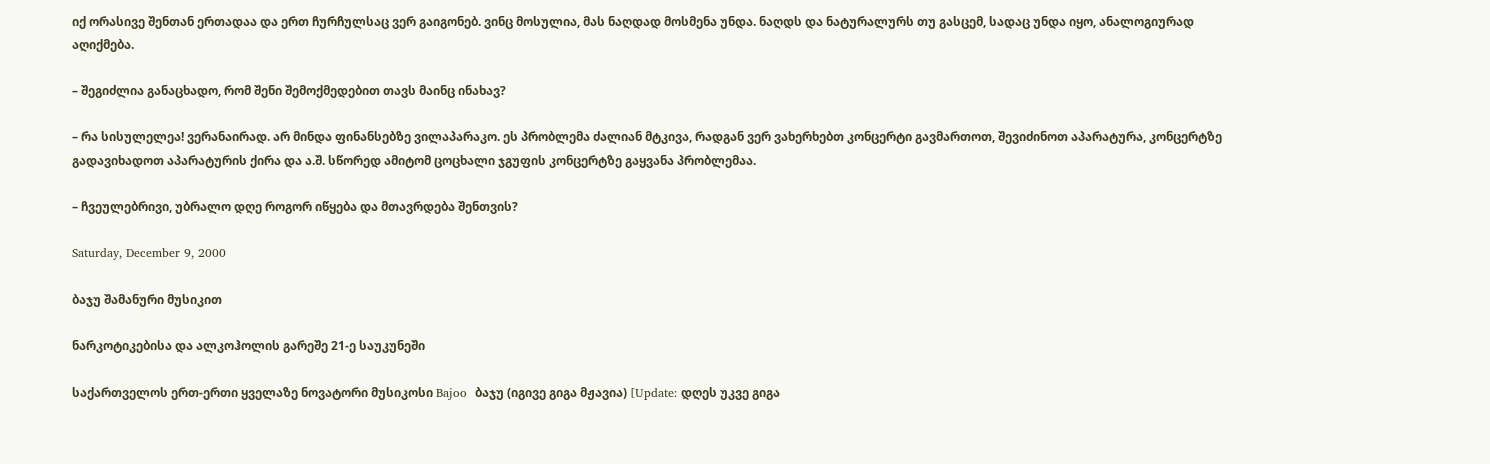იქ ორასივე შენთან ერთადაა და ერთ ჩურჩულსაც ვერ გაიგონებ. ვინც მოსულია, მას ნაღდად მოსმენა უნდა. ნაღდს და ნატურალურს თუ გასცემ, სადაც უნდა იყო, ანალოგიურად აღიქმება.

– შეგიძლია განაცხადო, რომ შენი შემოქმედებით თავს მაინც ინახავ?

– რა სისულელეა! ვერანაირად. არ მინდა ფინანსებზე ვილაპარაკო. ეს პრობლემა ძალიან მტკივა, რადგან ვერ ვახერხებთ კონცერტი გავმართოთ, შევიძინოთ აპარატურა, კონცერტზე გადავიხადოთ აპარატურის ქირა და ა.შ. სწორედ ამიტომ ცოცხალი ჯგუფის კონცერტზე გაყვანა პრობლემაა.

– ჩვეულებრივი, უბრალო დღე როგორ იწყება და მთავრდება შენთვის?

Saturday, December 9, 2000

ბაჯუ შამანური მუსიკით

ნარკოტიკებისა და ალკოჰოლის გარეშე 21-ე საუკუნეში

საქართველოს ერთ-ერთი ყველაზე ნოვატორი მუსიკოსი Bajoo  ბაჯუ (იგივე გიგა მჟავია) [Update: დღეს უკვე გიგა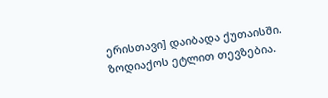ერისთავი] დაიბადა ქუთაისში. ზოდიაქოს ეტლით თევზებია.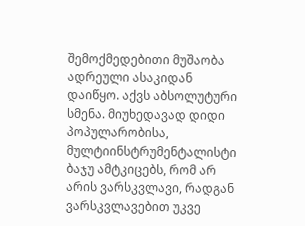შემოქმედებითი მუშაობა ადრეული ასაკიდან დაიწყო. აქვს აბსოლუტური სმენა. მიუხედავად დიდი პოპულარობისა, მულტიინსტრუმენტალისტი ბაჯუ ამტკიცებს, რომ არ არის ვარსკვლავი, რადგან ვარსკვლავებით უკვე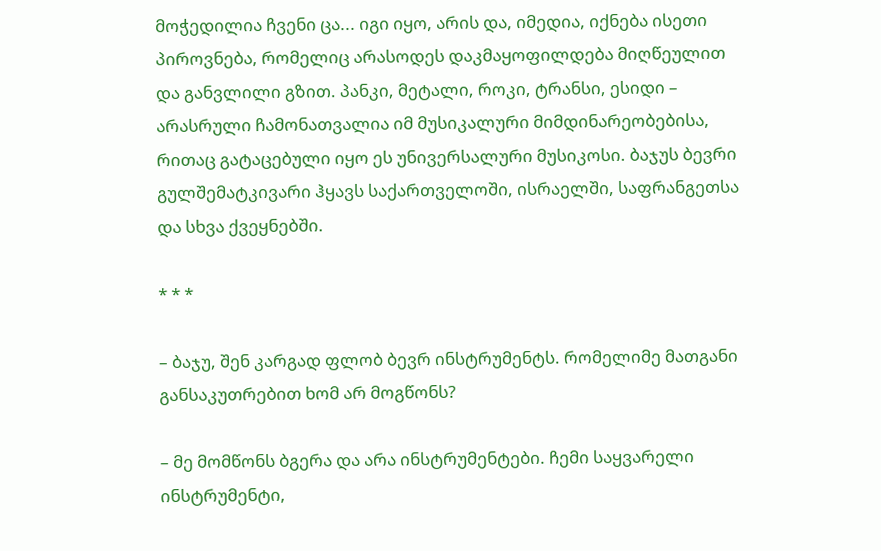მოჭედილია ჩვენი ცა... იგი იყო, არის და, იმედია, იქნება ისეთი პიროვნება, რომელიც არასოდეს დაკმაყოფილდება მიღწეულით და განვლილი გზით. პანკი, მეტალი, როკი, ტრანსი, ესიდი – არასრული ჩამონათვალია იმ მუსიკალური მიმდინარეობებისა, რითაც გატაცებული იყო ეს უნივერსალური მუსიკოსი. ბაჯუს ბევრი გულშემატკივარი ჰყავს საქართველოში, ისრაელში, საფრანგეთსა და სხვა ქვეყნებში.

* * *

– ბაჯუ, შენ კარგად ფლობ ბევრ ინსტრუმენტს. რომელიმე მათგანი განსაკუთრებით ხომ არ მოგწონს?

– მე მომწონს ბგერა და არა ინსტრუმენტები. ჩემი საყვარელი ინსტრუმენტი,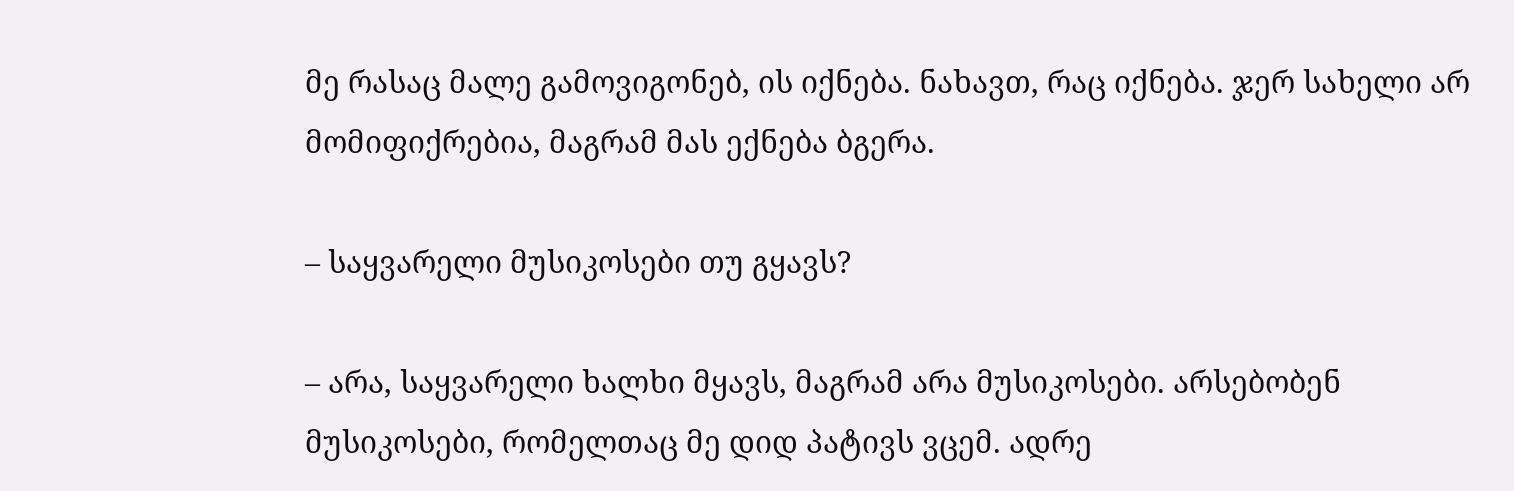მე რასაც მალე გამოვიგონებ, ის იქნება. ნახავთ, რაც იქნება. ჯერ სახელი არ მომიფიქრებია, მაგრამ მას ექნება ბგერა.

– საყვარელი მუსიკოსები თუ გყავს?

– არა, საყვარელი ხალხი მყავს, მაგრამ არა მუსიკოსები. არსებობენ მუსიკოსები, რომელთაც მე დიდ პატივს ვცემ. ადრე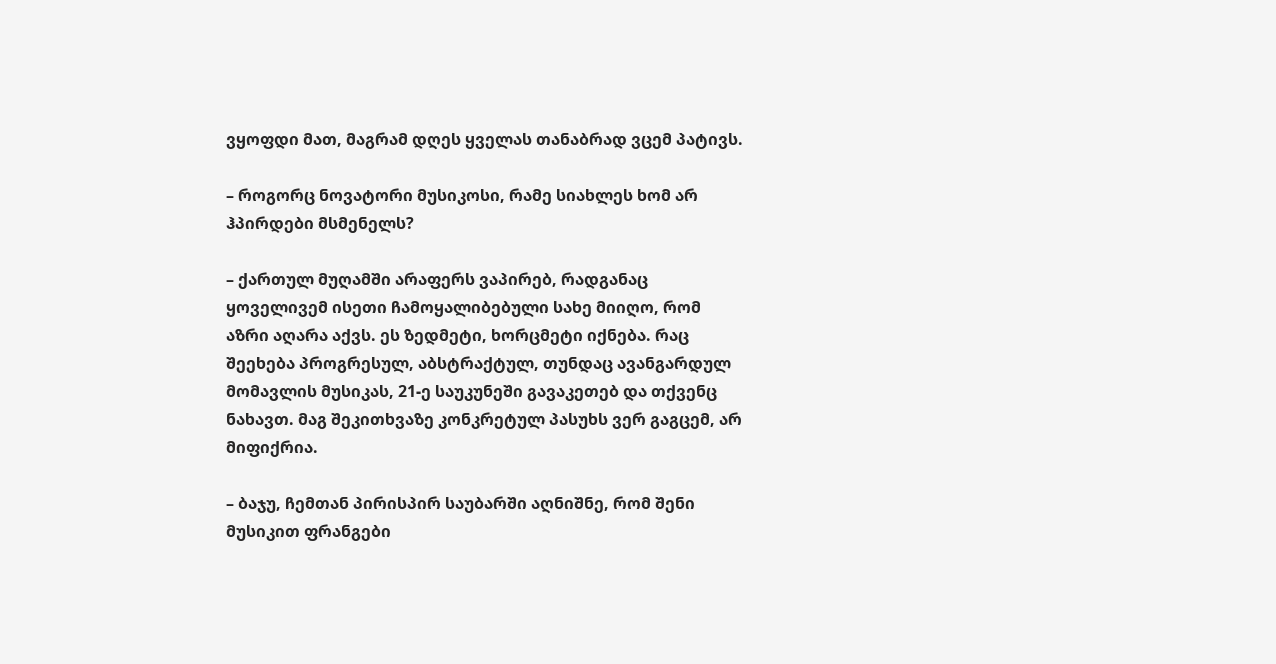ვყოფდი მათ, მაგრამ დღეს ყველას თანაბრად ვცემ პატივს.

– როგორც ნოვატორი მუსიკოსი, რამე სიახლეს ხომ არ ჰპირდები მსმენელს?

– ქართულ მუღამში არაფერს ვაპირებ, რადგანაც ყოველივემ ისეთი ჩამოყალიბებული სახე მიიღო, რომ აზრი აღარა აქვს. ეს ზედმეტი, ხორცმეტი იქნება. რაც შეეხება პროგრესულ, აბსტრაქტულ, თუნდაც ავანგარდულ მომავლის მუსიკას, 21-ე საუკუნეში გავაკეთებ და თქვენც ნახავთ. მაგ შეკითხვაზე კონკრეტულ პასუხს ვერ გაგცემ, არ მიფიქრია.

– ბაჯუ, ჩემთან პირისპირ საუბარში აღნიშნე, რომ შენი მუსიკით ფრანგები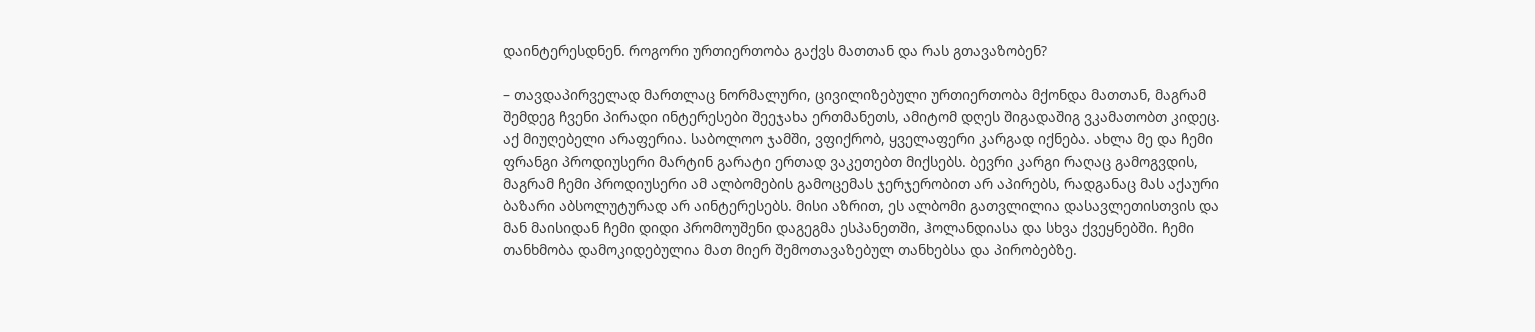დაინტერესდნენ. როგორი ურთიერთობა გაქვს მათთან და რას გთავაზობენ?

– თავდაპირველად მართლაც ნორმალური, ცივილიზებული ურთიერთობა მქონდა მათთან, მაგრამ შემდეგ ჩვენი პირადი ინტერესები შეეჯახა ერთმანეთს, ამიტომ დღეს შიგადაშიგ ვკამათობთ კიდეც. აქ მიუღებელი არაფერია. საბოლოო ჯამში, ვფიქრობ, ყველაფერი კარგად იქნება. ახლა მე და ჩემი ფრანგი პროდიუსერი მარტინ გარატი ერთად ვაკეთებთ მიქსებს. ბევრი კარგი რაღაც გამოგვდის, მაგრამ ჩემი პროდიუსერი ამ ალბომების გამოცემას ჯერჯერობით არ აპირებს, რადგანაც მას აქაური ბაზარი აბსოლუტურად არ აინტერესებს. მისი აზრით, ეს ალბომი გათვლილია დასავლეთისთვის და მან მაისიდან ჩემი დიდი პრომოუშენი დაგეგმა ესპანეთში, ჰოლანდიასა და სხვა ქვეყნებში. ჩემი თანხმობა დამოკიდებულია მათ მიერ შემოთავაზებულ თანხებსა და პირობებზე.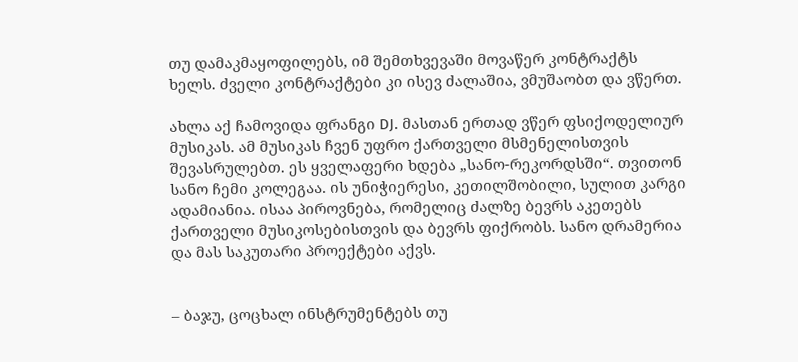თუ დამაკმაყოფილებს, იმ შემთხვევაში მოვაწერ კონტრაქტს ხელს. ძველი კონტრაქტები კი ისევ ძალაშია, ვმუშაობთ და ვწერთ.

ახლა აქ ჩამოვიდა ფრანგი DJ. მასთან ერთად ვწერ ფსიქოდელიურ მუსიკას. ამ მუსიკას ჩვენ უფრო ქართველი მსმენელისთვის შევასრულებთ. ეს ყველაფერი ხდება „სანო-რეკორდსში“. თვითონ სანო ჩემი კოლეგაა. ის უნიჭიერესი, კეთილშობილი, სულით კარგი ადამიანია. ისაა პიროვნება, რომელიც ძალზე ბევრს აკეთებს ქართველი მუსიკოსებისთვის და ბევრს ფიქრობს. სანო დრამერია და მას საკუთარი პროექტები აქვს.


– ბაჯუ, ცოცხალ ინსტრუმენტებს თუ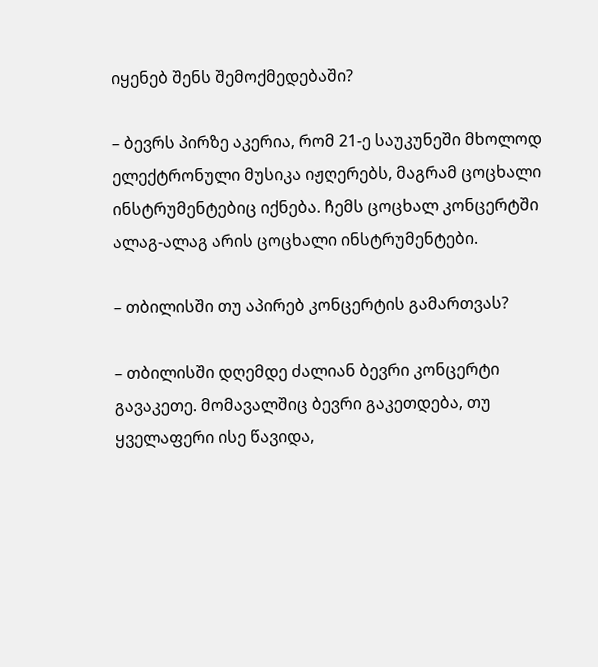იყენებ შენს შემოქმედებაში?

– ბევრს პირზე აკერია, რომ 21-ე საუკუნეში მხოლოდ ელექტრონული მუსიკა იჟღერებს, მაგრამ ცოცხალი ინსტრუმენტებიც იქნება. ჩემს ცოცხალ კონცერტში ალაგ-ალაგ არის ცოცხალი ინსტრუმენტები.

– თბილისში თუ აპირებ კონცერტის გამართვას?

– თბილისში დღემდე ძალიან ბევრი კონცერტი გავაკეთე. მომავალშიც ბევრი გაკეთდება, თუ ყველაფერი ისე წავიდა,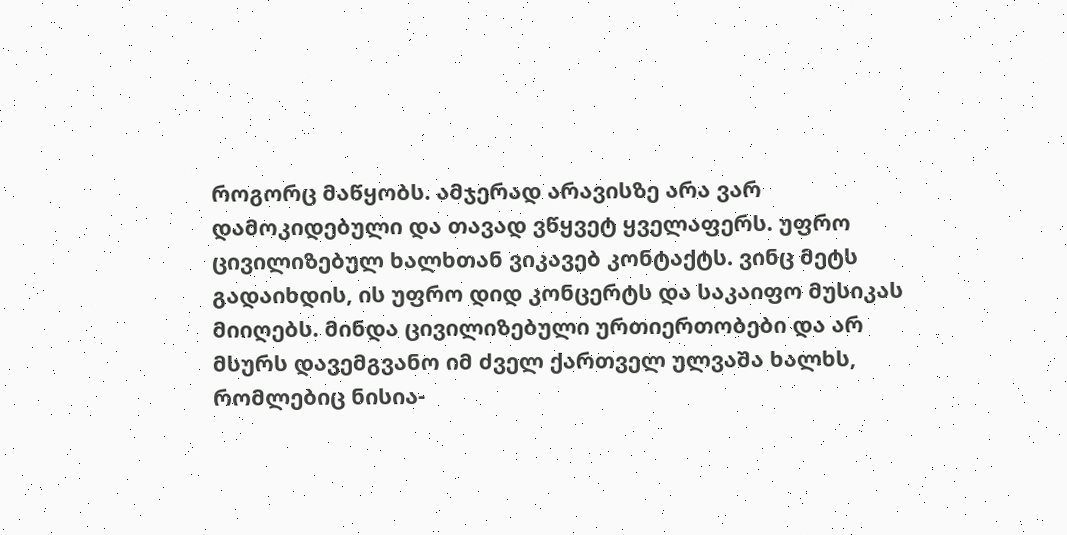როგორც მაწყობს. ამჯერად არავისზე არა ვარ დამოკიდებული და თავად ვწყვეტ ყველაფერს. უფრო ცივილიზებულ ხალხთან ვიკავებ კონტაქტს. ვინც მეტს გადაიხდის, ის უფრო დიდ კონცერტს და საკაიფო მუსიკას მიიღებს. მინდა ცივილიზებული ურთიერთობები და არ მსურს დავემგვანო იმ ძველ ქართველ ულვაშა ხალხს, რომლებიც ნისია-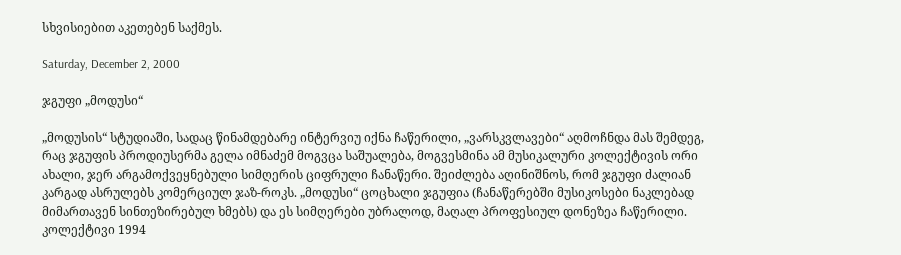სხვისიებით აკეთებენ საქმეს.

Saturday, December 2, 2000

ჯგუფი „მოდუსი“

„მოდუსის“ სტუდიაში, სადაც წინამდებარე ინტერვიუ იქნა ჩაწერილი, „ვარსკვლავები“ აღმოჩნდა მას შემდეგ, რაც ჯგუფის პროდიუსერმა გელა იმნაძემ მოგვცა საშუალება, მოგვესმინა ამ მუსიკალური კოლექტივის ორი ახალი, ჯერ არგამოქვეყნებული სიმღერის ციფრული ჩანაწერი. შეიძლება აღინიშნოს, რომ ჯგუფი ძალიან კარგად ასრულებს კომერციულ ჯაზ-როკს. „მოდუსი“ ცოცხალი ჯგუფია (ჩანაწერებში მუსიკოსები ნაკლებად მიმართავენ სინთეზირებულ ხმებს) და ეს სიმღერები უბრალოდ, მაღალ პროფესიულ დონეზეა ჩაწერილი. კოლექტივი 1994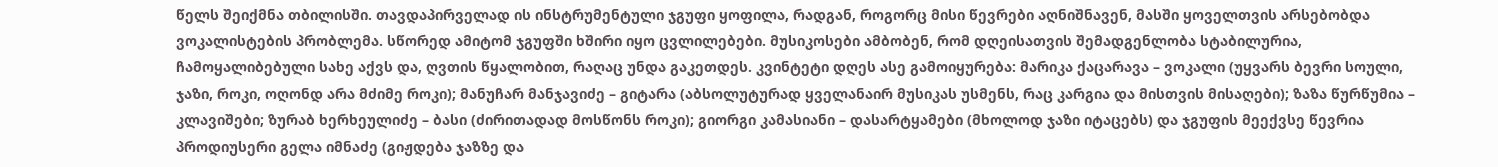წელს შეიქმნა თბილისში. თავდაპირველად ის ინსტრუმენტული ჯგუფი ყოფილა, რადგან, როგორც მისი წევრები აღნიშნავენ, მასში ყოველთვის არსებობდა ვოკალისტების პრობლემა. სწორედ ამიტომ ჯგუფში ხშირი იყო ცვლილებები. მუსიკოსები ამბობენ, რომ დღეისათვის შემადგენლობა სტაბილურია, ჩამოყალიბებული სახე აქვს და, ღვთის წყალობით, რაღაც უნდა გაკეთდეს. კვინტეტი დღეს ასე გამოიყურება: მარიკა ქაცარავა – ვოკალი (უყვარს ბევრი სოული, ჯაზი, როკი, ოღონდ არა მძიმე როკი); მანუჩარ მანჯავიძე – გიტარა (აბსოლუტურად ყველანაირ მუსიკას უსმენს, რაც კარგია და მისთვის მისაღები); ზაზა წურწუმია – კლავიშები; ზურაბ ხერხეულიძე – ბასი (ძირითადად მოსწონს როკი); გიორგი კამასიანი – დასარტყამები (მხოლოდ ჯაზი იტაცებს) და ჯგუფის მეექვსე წევრია პროდიუსერი გელა იმნაძე (გიჟდება ჯაზზე და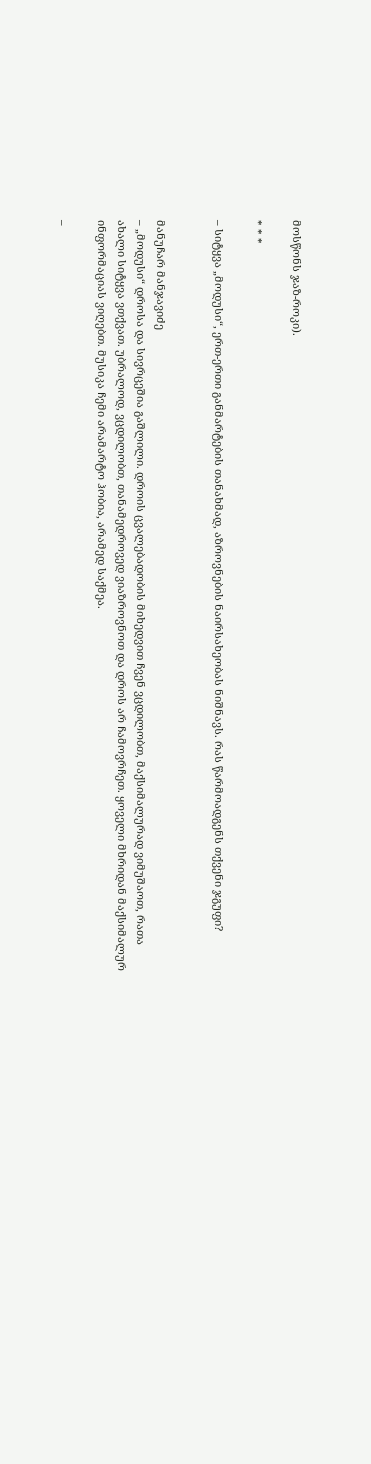მოსწონს ჯაზ-როკი).

* * *

– სიტყვა „მოდუსი“, ერთ-ერთი განმარტების თანახმად, აზროვნების ნაირსახეობას ნიშნავს. რას წარმოადგენს თქვენი ჯგუფი?


მანუჩარ მანჯავიძე
– „მოდუსი“ დროსა და სივრცეშია გაშლილი. დროის ცვალებადობის მიხედვით ჩვენ ვცდილობთ, მაქსიმალურად ვიმუშაოთ, რათა ახალი სიტყვა ვთქვათ. უბრალოდ, ვცდილობთ, თანამედროვედ ვიაზროვნოთ და დროს არ ჩამოვრჩეთ. ყოველი მხრიდან მაქსიმალურ ინფორმაციას ვიღებთ. მუსიკა ჩემი არამარტო ჰობია, არამედ საქმეა.

–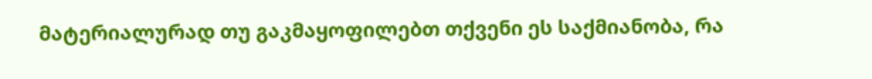მატერიალურად თუ გაკმაყოფილებთ თქვენი ეს საქმიანობა, რა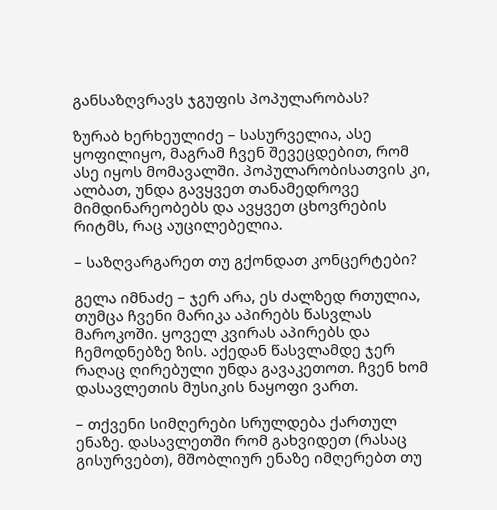განსაზღვრავს ჯგუფის პოპულარობას?

ზურაბ ხერხეულიძე – სასურველია, ასე ყოფილიყო, მაგრამ ჩვენ შევეცდებით, რომ ასე იყოს მომავალში. პოპულარობისათვის კი, ალბათ, უნდა გავყვეთ თანამედროვე მიმდინარეობებს და ავყვეთ ცხოვრების რიტმს, რაც აუცილებელია.

– საზღვარგარეთ თუ გქონდათ კონცერტები?

გელა იმნაძე – ჯერ არა, ეს ძალზედ რთულია, თუმცა ჩვენი მარიკა აპირებს წასვლას მაროკოში. ყოველ კვირას აპირებს და ჩემოდნებზე ზის. აქედან წასვლამდე ჯერ რაღაც ღირებული უნდა გავაკეთოთ. ჩვენ ხომ დასავლეთის მუსიკის ნაყოფი ვართ.

– თქვენი სიმღერები სრულდება ქართულ ენაზე. დასავლეთში რომ გახვიდეთ (რასაც გისურვებთ), მშობლიურ ენაზე იმღერებთ თუ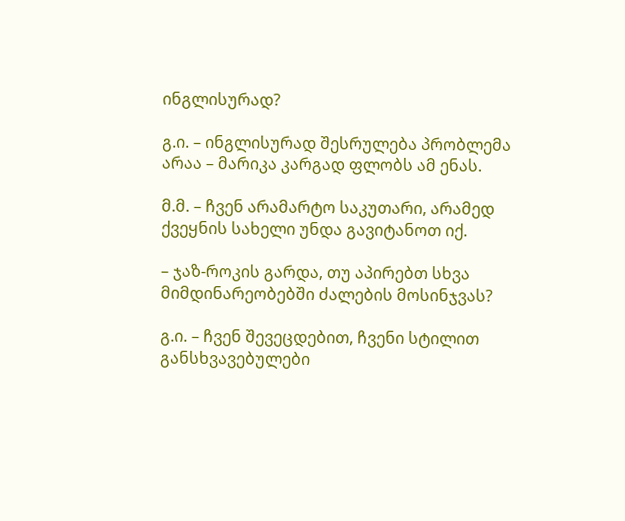ინგლისურად?

გ.ი. – ინგლისურად შესრულება პრობლემა არაა – მარიკა კარგად ფლობს ამ ენას.

მ.მ. – ჩვენ არამარტო საკუთარი, არამედ ქვეყნის სახელი უნდა გავიტანოთ იქ.

– ჯაზ-როკის გარდა, თუ აპირებთ სხვა მიმდინარეობებში ძალების მოსინჯვას?

გ.ი. – ჩვენ შევეცდებით, ჩვენი სტილით განსხვავებულები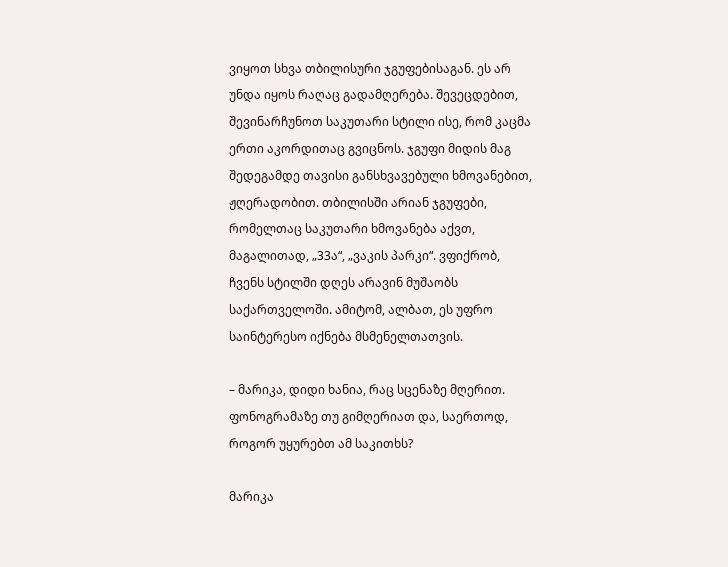ვიყოთ სხვა თბილისური ჯგუფებისაგან. ეს არ უნდა იყოს რაღაც გადამღერება. შევეცდებით, შევინარჩუნოთ საკუთარი სტილი ისე, რომ კაცმა ერთი აკორდითაც გვიცნოს. ჯგუფი მიდის მაგ შედეგამდე თავისი განსხვავებული ხმოვანებით, ჟღერადობით. თბილისში არიან ჯგუფები, რომელთაც საკუთარი ხმოვანება აქვთ, მაგალითად, „33ა“, „ვაკის პარკი“. ვფიქრობ, ჩვენს სტილში დღეს არავინ მუშაობს საქართველოში. ამიტომ, ალბათ, ეს უფრო საინტერესო იქნება მსმენელთათვის.

– მარიკა, დიდი ხანია, რაც სცენაზე მღერით. ფონოგრამაზე თუ გიმღერიათ და, საერთოდ, როგორ უყურებთ ამ საკითხს?

მარიკა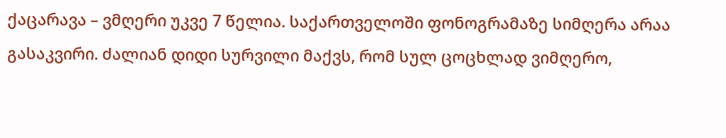ქაცარავა – ვმღერი უკვე 7 წელია. საქართველოში ფონოგრამაზე სიმღერა არაა გასაკვირი. ძალიან დიდი სურვილი მაქვს, რომ სულ ცოცხლად ვიმღერო,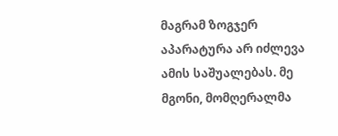მაგრამ ზოგჯერ აპარატურა არ იძლევა ამის საშუალებას. მე მგონი, მომღერალმა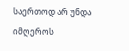საერთოდ არ უნდა იმღეროს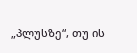„პლუსზე“, თუ ის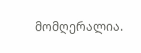მომღერალია.